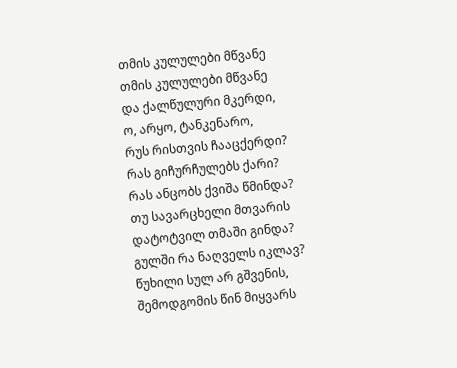თმის კულულები მწვანე
თმის კულულები მწვანე
და ქალწულური მკერდი,
ო, არყო, ტანკენარო,
რუს რისთვის ჩააცქერდი?
რას გიჩურჩულებს ქარი?
რას ანცობს ქვიშა წმინდა?
თუ სავარცხელი მთვარის
დატოტვილ თმაში გინდა?
გულში რა ნაღველს იკლავ?
წუხილი სულ არ გშვენის,
შემოდგომის წინ მიყვარს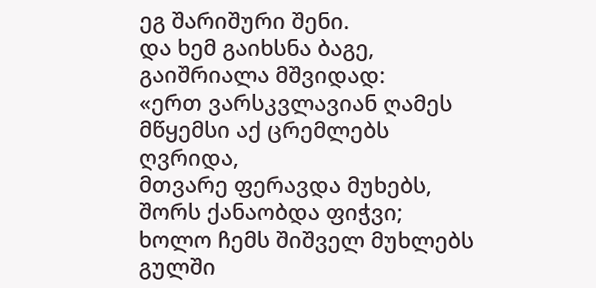ეგ შარიშური შენი.
და ხემ გაიხსნა ბაგე,
გაიშრიალა მშვიდად:
«ერთ ვარსკვლავიან ღამეს
მწყემსი აქ ცრემლებს ღვრიდა,
მთვარე ფერავდა მუხებს,
შორს ქანაობდა ფიჭვი;
ხოლო ჩემს შიშველ მუხლებს
გულში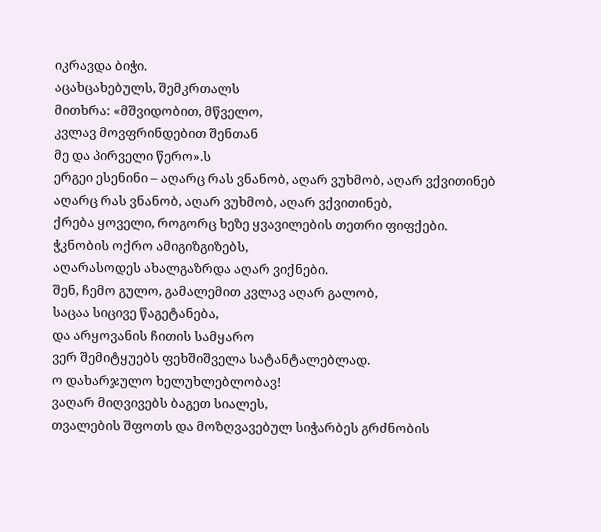იკრავდა ბიჭი.
აცახცახებულს, შემკრთალს
მითხრა: «მშვიდობით, მწველო,
კვლავ მოვფრინდებით შენთან
მე და პირველი წერო».ს
ერგეი ესენინი – აღარც რას ვნანობ, აღარ ვუხმობ, აღარ ვქვითინებ
აღარც რას ვნანობ, აღარ ვუხმობ, აღარ ვქვითინებ,
ქრება ყოველი, როგორც ხეზე ყვავილების თეთრი ფიფქები.
ჭკნობის ოქრო ამიგიზგიზებს,
აღარასოდეს ახალგაზრდა აღარ ვიქნები.
შენ, ჩემო გულო, გამალემით კვლავ აღარ გალობ,
საცაა სიცივე წაგეტანება,
და არყოვანის ჩითის სამყარო
ვერ შემიტყუებს ფეხშიშველა სატანტალებლად.
ო დახარჯულო ხელუხლებლობავ!
ვაღარ მიღვივებს ბაგეთ სიალეს,
თვალების შფოთს და მოზღვავებულ სიჭარბეს გრძნობის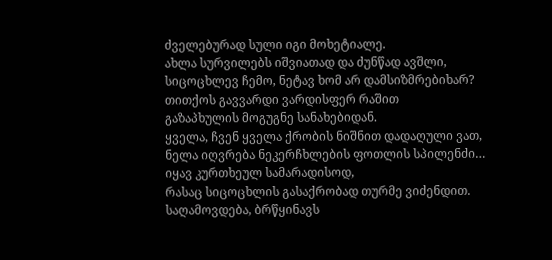ძველებურად სული იგი მოხეტიალე.
ახლა სურვილებს იშვიათად და ძუნწად ავშლი,
სიცოცხლევ ჩემო, ნეტავ ხომ არ დამსიზმრებიხარ?
თითქოს გავვარდი ვარდისფერ რაშით
გაზაპხულის მოგუგნე სანახებიდან.
ყველა, ჩვენ ყველა ქრობის ნიშნით დადაღული ვათ,
ნელა იღვრება ნეკერჩხლების ფოთლის სპილენძი…
იყავ კურთხეულ სამარადისოდ,
რასაც სიცოცხლის გასაქრობად თურმე ვიძენდით.
საღამოვდება, ბრწყინავს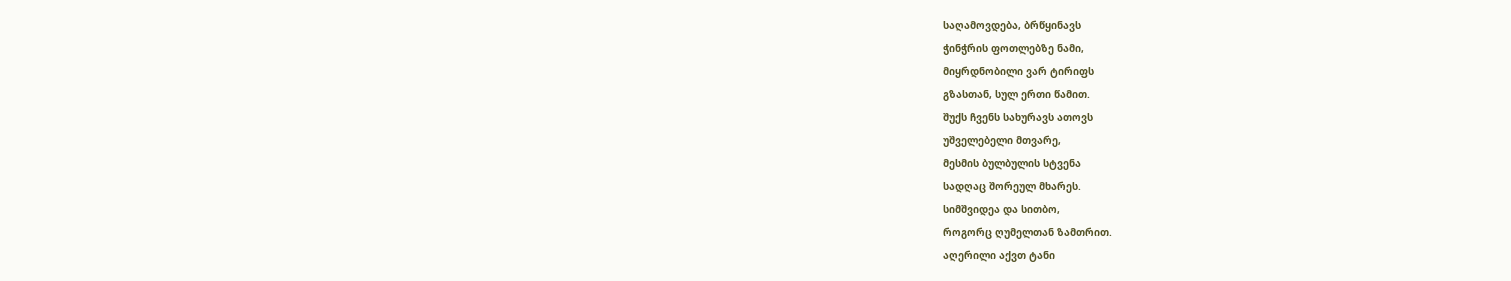საღამოვდება, ბრწყინავს
ჭინჭრის ფოთლებზე ნამი,
მიყრდნობილი ვარ ტირიფს
გზასთან, სულ ერთი წამით.
შუქს ჩვენს სახურავს ათოვს
უშველებელი მთვარე,
მესმის ბულბულის სტვენა
სადღაც შორეულ მხარეს.
სიმშვიდეა და სითბო,
როგორც ღუმელთან ზამთრით.
აღერილი აქვთ ტანი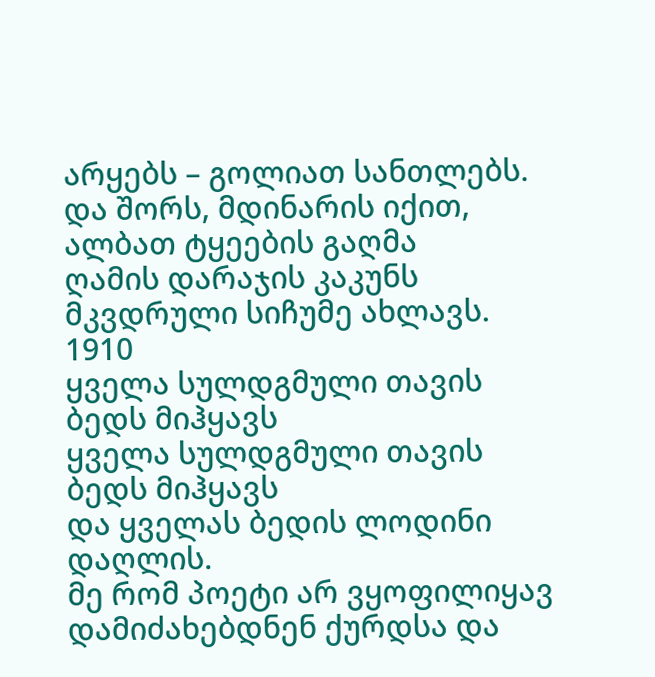არყებს – გოლიათ სანთლებს.
და შორს, მდინარის იქით,
ალბათ ტყეების გაღმა
ღამის დარაჯის კაკუნს
მკვდრული სიჩუმე ახლავს.
1910
ყველა სულდგმული თავის ბედს მიჰყავს
ყველა სულდგმული თავის ბედს მიჰყავს
და ყველას ბედის ლოდინი დაღლის.
მე რომ პოეტი არ ვყოფილიყავ
დამიძახებდნენ ქურდსა და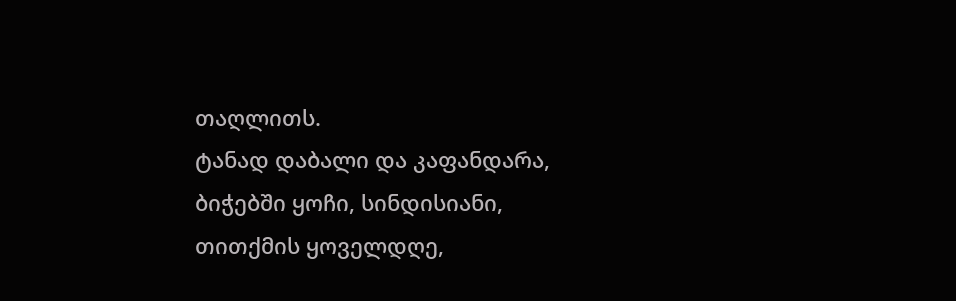თაღლითს.
ტანად დაბალი და კაფანდარა,
ბიჭებში ყოჩი, სინდისიანი,
თითქმის ყოველდღე,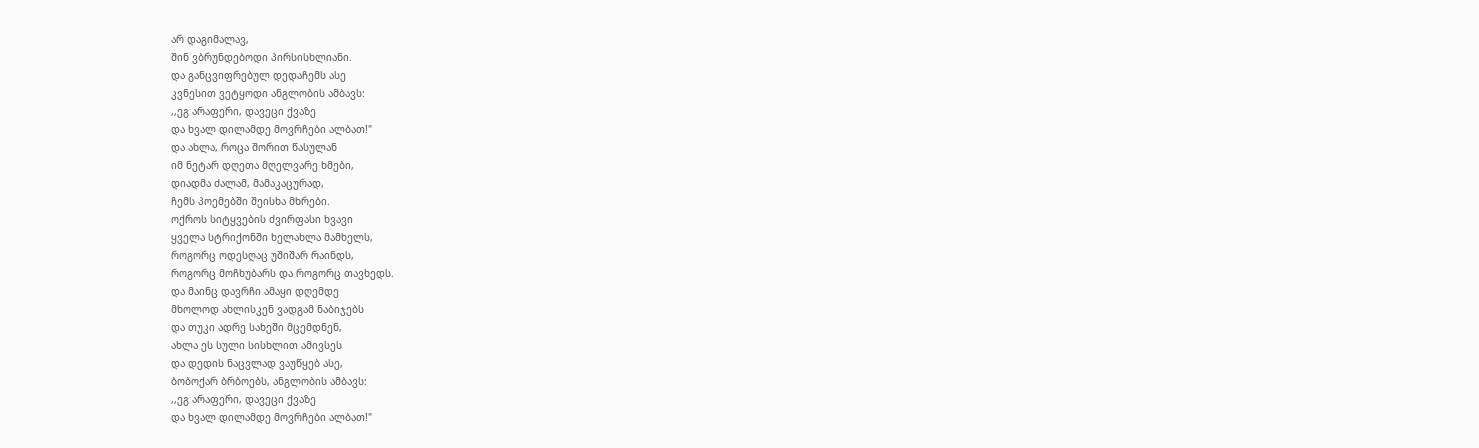არ დაგიმალავ,
შინ ვბრუნდებოდი პირსისხლიანი.
და განცვიფრებულ დედაჩემს ასე
კვნესით ვეტყოდი ანგლობის ამბავს:
,,ეგ არაფერი, დავეცი ქვაზე
და ხვალ დილამდე მოვრჩები ალბათ!"
და ახლა, როცა შორით წასულან
იმ ნეტარ დღეთა მღელვარე ხმები,
დიადმა ძალამ, მამაკაცურად,
ჩემს პოემებში შეისხა მხრები.
ოქროს სიტყვების ძვირფასი ხვავი
ყველა სტრიქონში ხელახლა მამხელს,
როგორც ოდესღაც უშიშარ რაინდს,
როგორც მოჩხუბარს და როგორც თავხედს.
და მაინც დავრჩი ამაყი დღემდე
მხოლოდ ახლისკენ ვადგამ ნაბიჯებს
და თუკი ადრე სახეში მცემდნენ,
ახლა ეს სული სისხლით ამივსეს
და დედის ნაცვლად ვაუწყებ ასე,
ბობოქარ ბრბოებს, ანგლობის ამბავს:
,,ეგ არაფერი, დავეცი ქვაზე
და ხვალ დილამდე მოვრჩები ალბათ!"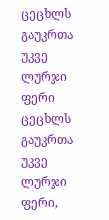ცეცხლს გაუკრთა უკვე ლურჯი ფერი
ცეცხლს გაუკრთა უკვე ლურჯი ფერი,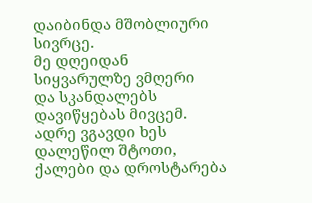დაიბინდა მშობლიური სივრცე.
მე დღეიდან სიყვარულზე ვმღერი
და სკანდალებს დავიწყებას მივცემ.
ადრე ვგავდი ხეს დალეწილ შტოთი,
ქალები და დროსტარება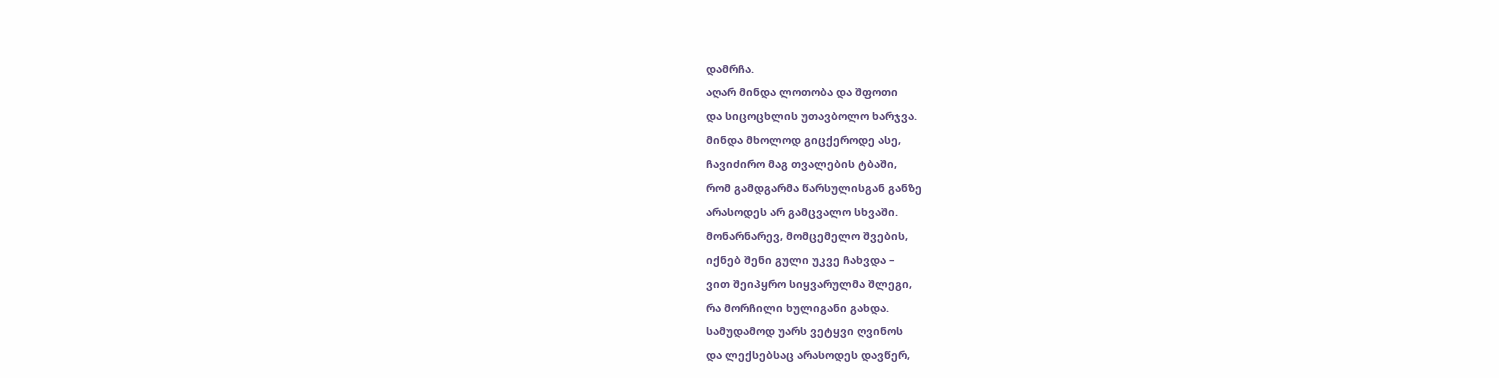დამრჩა.
აღარ მინდა ლოთობა და შფოთი
და სიცოცხლის უთავბოლო ხარჯვა.
მინდა მხოლოდ გიცქეროდე ასე,
ჩავიძირო მაგ თვალების ტბაში,
რომ გამდგარმა წარსულისგან განზე
არასოდეს არ გამცვალო სხვაში.
მონარნარევ, მომცემელო შვების,
იქნებ შენი გული უკვე ჩახვდა –
ვით შეიპყრო სიყვარულმა შლეგი,
რა მორჩილი ხულიგანი გახდა.
სამუდამოდ უარს ვეტყვი ღვინოს
და ლექსებსაც არასოდეს დავწერ,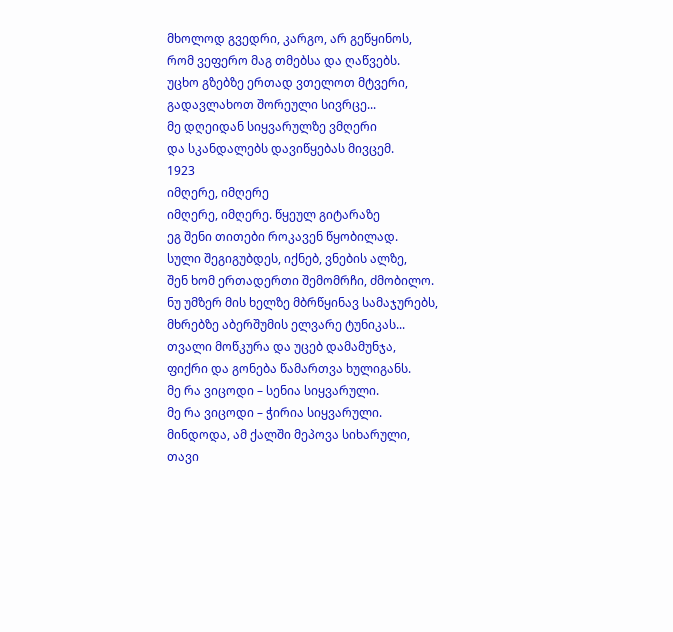მხოლოდ გვედრი, კარგო, არ გეწყინოს,
რომ ვეფერო მაგ თმებსა და ღაწვებს.
უცხო გზებზე ერთად ვთელოთ მტვერი,
გადავლახოთ შორეული სივრცე...
მე დღეიდან სიყვარულზე ვმღერი
და სკანდალებს დავიწყებას მივცემ.
1923
იმღერე, იმღერე
იმღერე, იმღერე. წყეულ გიტარაზე
ეგ შენი თითები როკავენ წყობილად.
სული შეგიგუბდეს, იქნებ, ვნების ალზე,
შენ ხომ ერთადერთი შემომრჩი, ძმობილო.
ნუ უმზერ მის ხელზე მბრწყინავ სამაჯურებს,
მხრებზე აბერშუმის ელვარე ტუნიკას...
თვალი მოწკურა და უცებ დამამუნჯა,
ფიქრი და გონება წამართვა ხულიგანს.
მე რა ვიცოდი – სენია სიყვარული.
მე რა ვიცოდი – ჭირია სიყვარული.
მინდოდა, ამ ქალში მეპოვა სიხარული,
თავი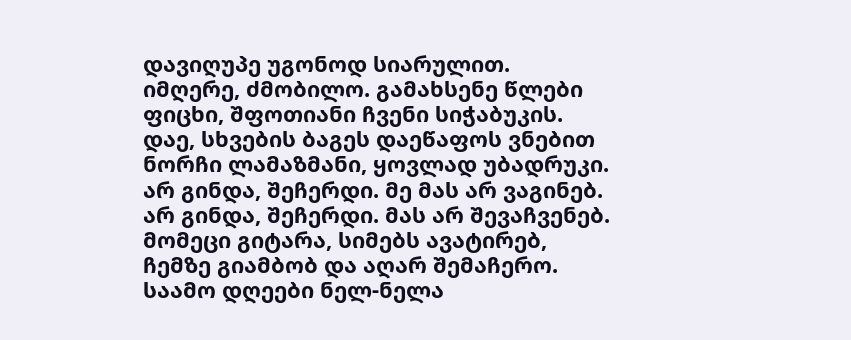დავიღუპე უგონოდ სიარულით.
იმღერე, ძმობილო. გამახსენე წლები
ფიცხი, შფოთიანი ჩვენი სიჭაბუკის.
დაე, სხვების ბაგეს დაეწაფოს ვნებით
ნორჩი ლამაზმანი, ყოვლად უბადრუკი.
არ გინდა, შეჩერდი. მე მას არ ვაგინებ.
არ გინდა, შეჩერდი. მას არ შევაჩვენებ.
მომეცი გიტარა, სიმებს ავატირებ,
ჩემზე გიამბობ და აღარ შემაჩერო.
საამო დღეები ნელ-ნელა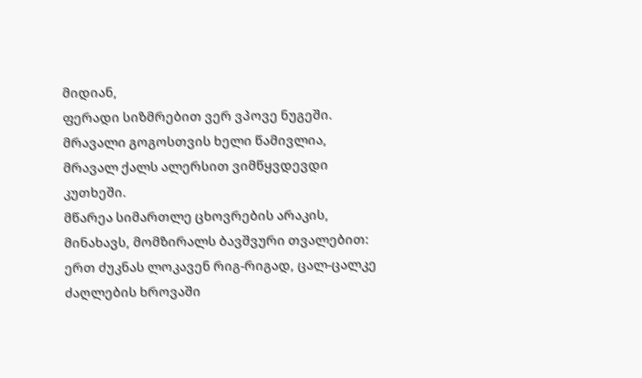მიდიან,
ფერადი სიზმრებით ვერ ვპოვე ნუგეში.
მრავალი გოგოსთვის ხელი წამივლია,
მრავალ ქალს ალერსით ვიმწყვდევდი კუთხეში.
მწარეა სიმართლე ცხოვრების არაკის,
მინახავს, მომზირალს ბავშვური თვალებით:
ერთ ძუკნას ლოკავენ რიგ-რიგად, ცალ-ცალკე
ძაღლების ხროვაში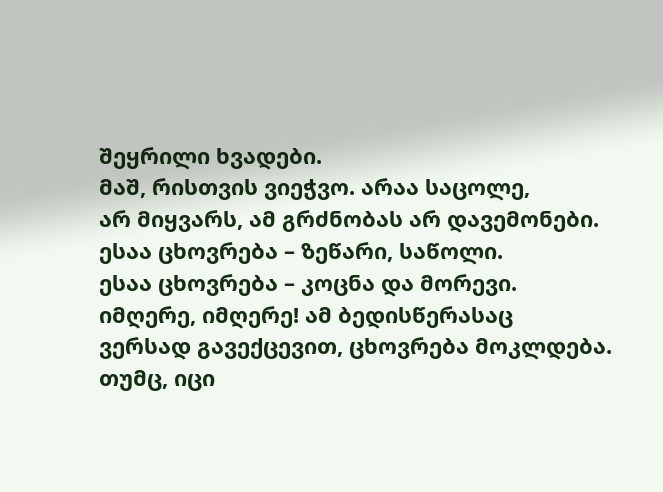შეყრილი ხვადები.
მაშ, რისთვის ვიეჭვო. არაა საცოლე,
არ მიყვარს, ამ გრძნობას არ დავემონები.
ესაა ცხოვრება – ზეწარი, საწოლი.
ესაა ცხოვრება – კოცნა და მორევი.
იმღერე, იმღერე! ამ ბედისწერასაც
ვერსად გავექცევით, ცხოვრება მოკლდება.
თუმც, იცი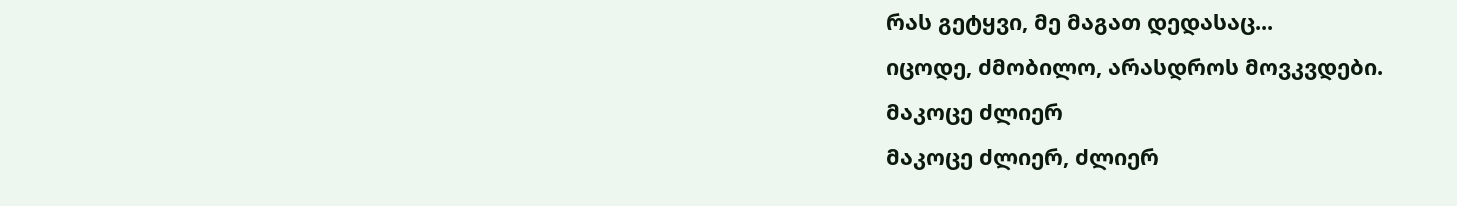რას გეტყვი, მე მაგათ დედასაც...
იცოდე, ძმობილო, არასდროს მოვკვდები.
მაკოცე ძლიერ
მაკოცე ძლიერ, ძლიერ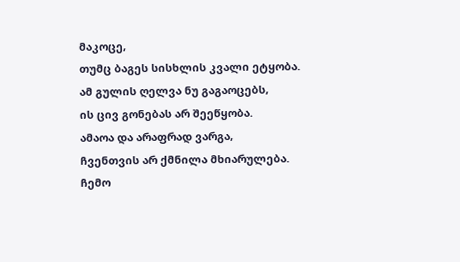მაკოცე,
თუმც ბაგეს სისხლის კვალი ეტყობა.
ამ გულის ღელვა ნუ გაგაოცებს,
ის ცივ გონებას არ შეეწყობა.
ამაოა და არაფრად ვარგა,
ჩვენთვის არ ქმნილა მხიარულება.
ჩემო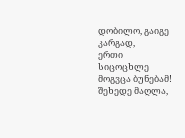დობილო, გაიგე კარგად,
ერთი სიცოცხლე მოგვცა ბუნებამ!
შეხედე მაღლა,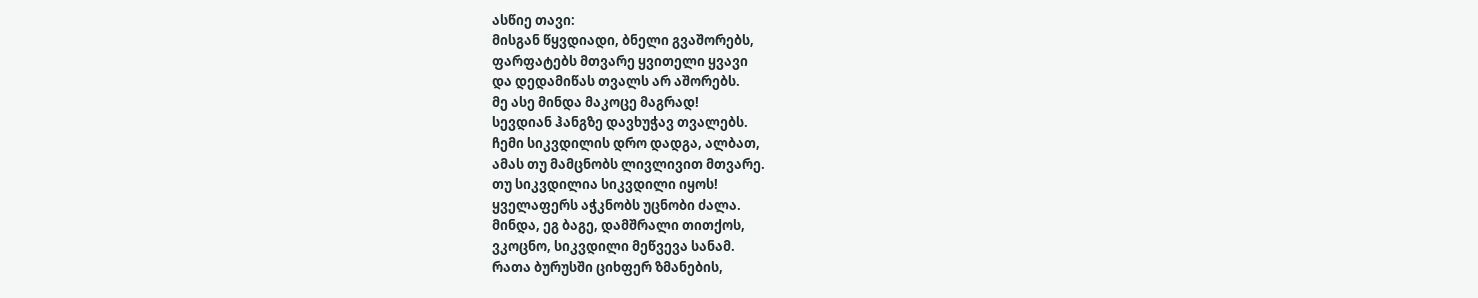ასწიე თავი:
მისგან წყვდიადი, ბნელი გვაშორებს,
ფარფატებს მთვარე ყვითელი ყვავი
და დედამიწას თვალს არ აშორებს.
მე ასე მინდა მაკოცე მაგრად!
სევდიან ჰანგზე დავხუჭავ თვალებს.
ჩემი სიკვდილის დრო დადგა, ალბათ,
ამას თუ მამცნობს ლივლივით მთვარე.
თუ სიკვდილია სიკვდილი იყოს!
ყველაფერს აჭკნობს უცნობი ძალა.
მინდა, ეგ ბაგე, დამშრალი თითქოს,
ვკოცნო, სიკვდილი მეწვევა სანამ.
რათა ბურუსში ციხფერ ზმანების,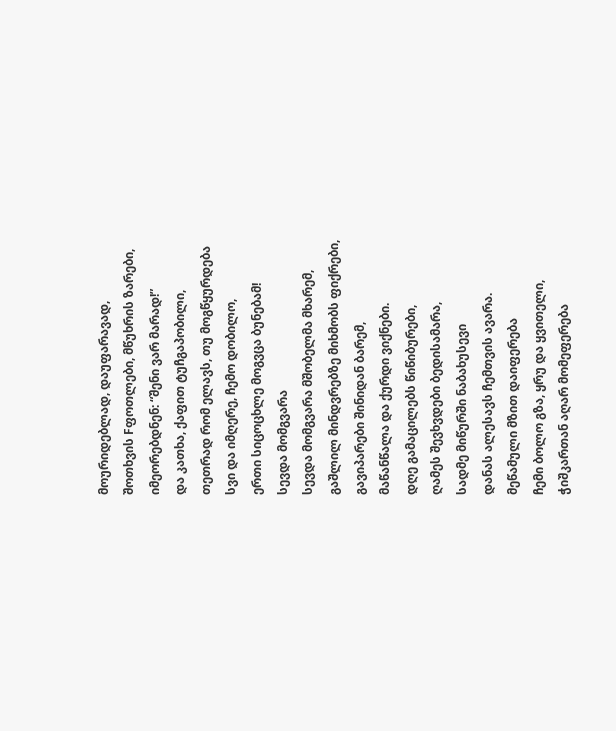მოურიდებლად, დაუფარავად,
შოთხვის Fფოთლები, მწუხრის ზარები,
იმეორებდნენ: “შენი ვარ მარად!”
და კათხა, ქაფით ტუჩგაპობილი,
თეთრად რომ ელავს, თუ მოგწყურდება
სვი და იმღერე, ჩემო დობილო,
ერთი სიცოცხლე მოგვცა ბუნებამ!
სევდა მომგვარა
სევდა მომგვარა მშობელმა მხარემ,
გაშლილ მინდვრებზე მიხმობს ფიქრები,
გავიპარები შინიდან ბარემ,
მაწანწალა და ქურდი ვიქნები.
დღე გამაცილებს წიწიბურები,
ღამეს შევხვდები ბედისამარა,
სადმე მიწურში ნაბახუსევი
დანას ალესავს ჩემთვის ავარა.
მეწამული მზით დაიფერება
ჩემი ბოლო გზა, ყრუ და ყვითელი,
ჭიშკართან აღარ მომეფერება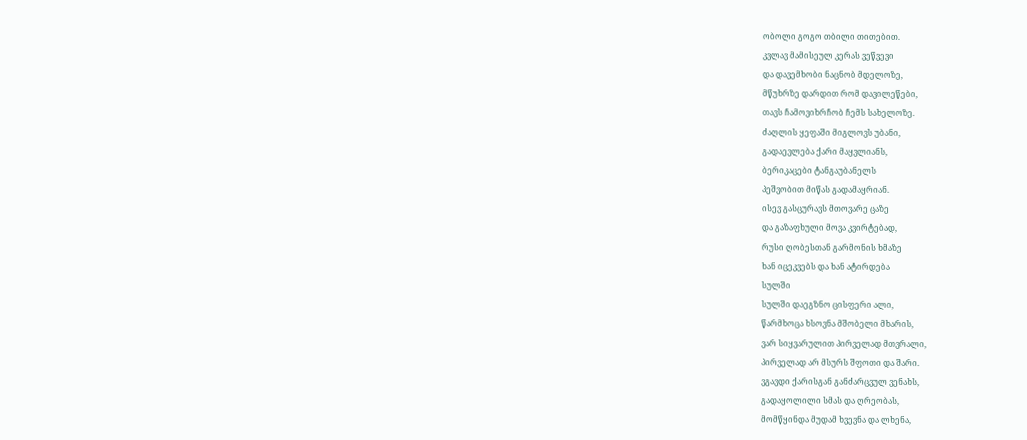ობოლი გოგო თბილი თითებით.
კვლავ მამისეულ კერას ვეწვევი
და დავემხობი ნაცნობ მდელოზე,
მწუხრზე დარდით რომ დავილეწები,
თავს ჩამოვიხრჩობ ჩემს სახელოზე.
ძაღლის ყეფაში მიგლოვს უბანი,
გადაევლება ქარი მაყვლიანს,
ბერიკაცები ტანგაუბანელს
პეშვობით მიწას გადამაყრიან.
ისევ გასცურავს მთოვარე ცაზე
და გაზაფხული მოვა კვირტებად,
რუსი ღობესთან გარმონის ხმაზე
ხან იცეკვებს და ხან ატირდება
სულში
სულში დაეგზნო ცისფერი ალი,
წარმხოცა ხსოვნა მშობელი მხარის,
ვარ სიყვარულით პირველად მთვრალი,
პირველად არ მსურს შფოთი და შარი.
ვგავდი ქარისგან განძარცვულ ვენახს,
გადაყოლილი სმას და ღრეობას,
მომწყინდა მუდამ ხვევნა და ლხენა,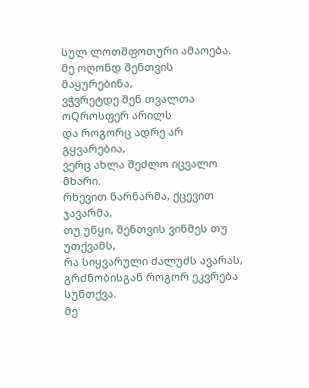სულ ლოთშფოთური ამაოება.
მე ოღონდ შენთვის მაყურებინა,
ვჭვრეტდე შენ თვალთა ოQროსფერ არილს
და როგორც ადრე არ გყვარებია,
ვერც ახლა შეძლო იცვალო მხარი.
რხევით ნარნარმა, ქცევით ჯავარმა,
თუ უწყი, შენთვის ვინმეს თუ უთქვამს,
რა სიყვარული ძალუძს ავარას,
გრძნობისგან როგორ ეკვრება სუნთქვა.
მე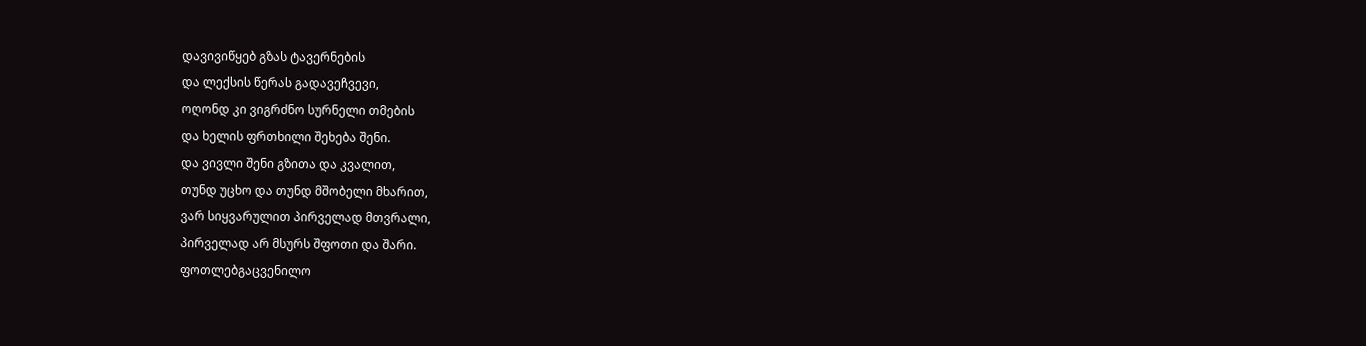დავივიწყებ გზას ტავერნების
და ლექსის წერას გადავეჩვევი,
ოღონდ კი ვიგრძნო სურნელი თმების
და ხელის ფრთხილი შეხება შენი.
და ვივლი შენი გზითა და კვალით,
თუნდ უცხო და თუნდ მშობელი მხარით,
ვარ სიყვარულით პირველად მთვრალი,
პირველად არ მსურს შფოთი და შარი.
ფოთლებგაცვენილო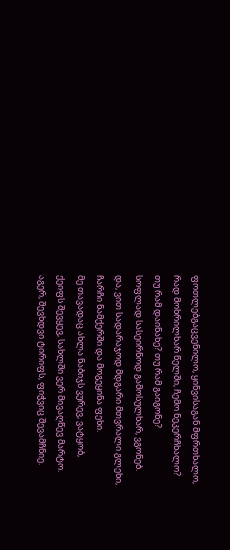ფოთლებგაცვენილო, ყინვისაგან მფრთხალო,
რად მოხრილხარ წელში, ჩემო ნეკერჩხალო?
თუ რამ დაინახე? თუ რამ გაიგონე?
სოფლად სასეირნოდ გამოსულხარ, ვგონებ.
და, ვით სადარაჯოდ მდგარი მთვრალი გლეხი,
ჩარჩი ნამქერში და მოგეყინა ფეხი.
მე თავადაც ახლა ნაბიჯს ვურევ, ვატყობ,
ქეიფს შევყევ, სახლში ვერ მივაღწევ მარტო.
აგერ, შევხდვი ტირიფს, ფიჭვიც შევამჩნიე.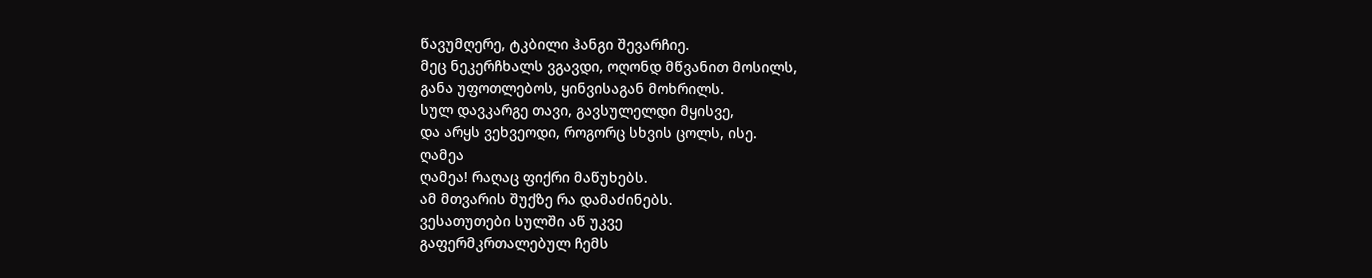წავუმღერე, ტკბილი ჰანგი შევარჩიე.
მეც ნეკერჩხალს ვგავდი, ოღონდ მწვანით მოსილს,
განა უფოთლებოს, ყინვისაგან მოხრილს.
სულ დავკარგე თავი, გავსულელდი მყისვე,
და არყს ვეხვეოდი, როგორც სხვის ცოლს, ისე.
ღამეა
ღამეა! რაღაც ფიქრი მაწუხებს.
ამ მთვარის შუქზე რა დამაძინებს.
ვესათუთები სულში აწ უკვე
გაფერმკრთალებულ ჩემს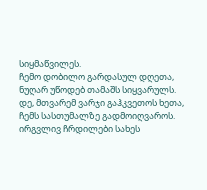სიყმაწვილეს.
ჩემო დობილო გარდასულ დღეთა,
ნუღარ უწოდებ თამაშს სიყვარულს.
დე, მთვარემ ვარჯი გაჰკვეთოს ხეთა,
ჩემს სასთუმალზე გადმოიღვაროს.
ირგვლივ ჩრდილები სახეს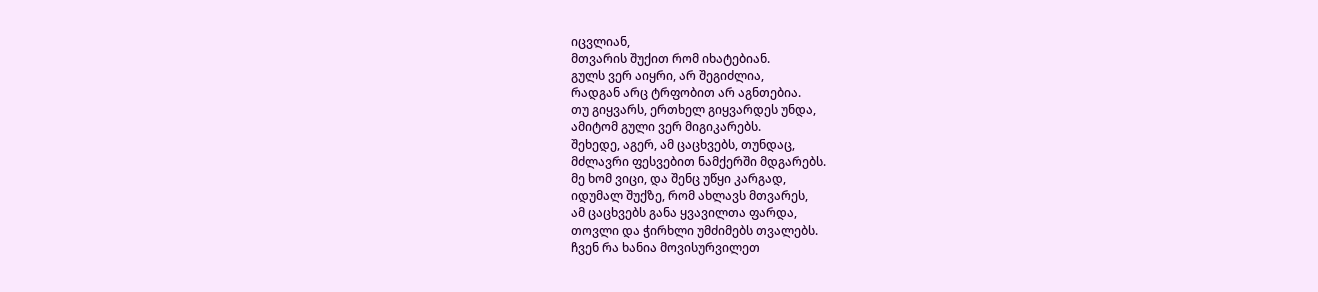იცვლიან,
მთვარის შუქით რომ იხატებიან.
გულს ვერ აიყრი, არ შეგიძლია,
რადგან არც ტრფობით არ აგნთებია.
თუ გიყვარს, ერთხელ გიყვარდეს უნდა,
ამიტომ გული ვერ მიგიკარებს.
შეხედე, აგერ, ამ ცაცხვებს, თუნდაც,
მძლავრი ფესვებით ნამქერში მდგარებს.
მე ხომ ვიცი, და შენც უწყი კარგად,
იდუმალ შუქზე, რომ ახლავს მთვარეს,
ამ ცაცხვებს განა ყვავილთა ფარდა,
თოვლი და ჭირხლი უმძიმებს თვალებს.
ჩვენ რა ხანია მოვისურვილეთ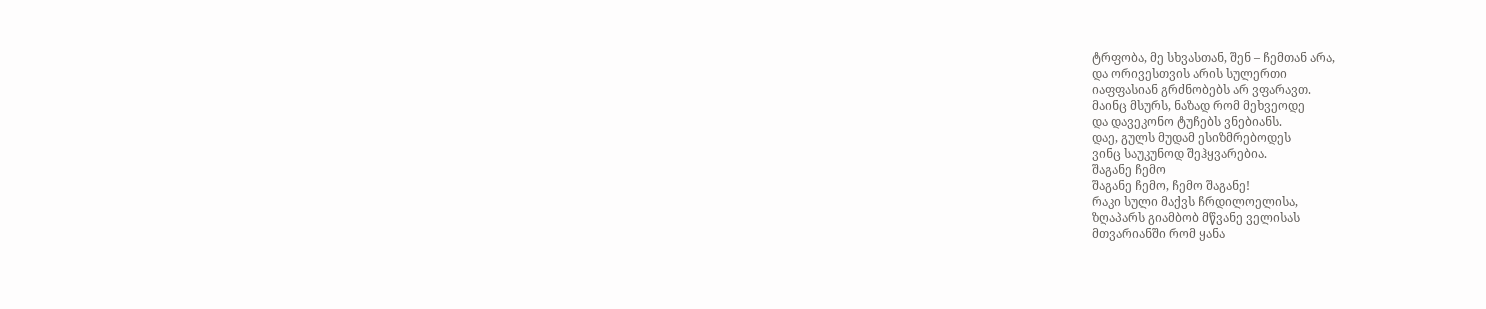ტრფობა, მე სხვასთან, შენ – ჩემთან არა,
და ორივესთვის არის სულერთი
იაფფასიან გრძნობებს არ ვფარავთ.
მაინც მსურს, ნაზად რომ მეხვეოდე
და დავეკონო ტუჩებს ვნებიანს.
დაე, გულს მუდამ ესიზმრებოდეს
ვინც საუკუნოდ შეჰყვარებია.
შაგანე ჩემო
შაგანე ჩემო, ჩემო შაგანე!
რაკი სული მაქვს ჩრდილოელისა,
ზღაპარს გიამბობ მწვანე ველისას
მთვარიანში რომ ყანა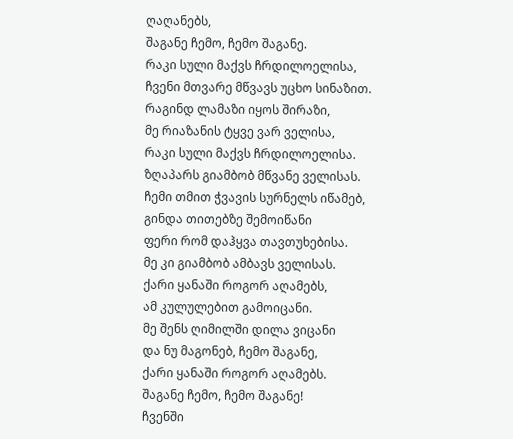ღაღანებს,
შაგანე ჩემო, ჩემო შაგანე.
რაკი სული მაქვს ჩრდილოელისა,
ჩვენი მთვარე მწვავს უცხო სინაზით.
რაგინდ ლამაზი იყოს შირაზი,
მე რიაზანის ტყვე ვარ ველისა,
რაკი სული მაქვს ჩრდილოელისა.
ზღაპარს გიამბობ მწვანე ველისას.
ჩემი თმით ჭვავის სურნელს იწამებ,
გინდა თითებზე შემოიწანი
ფერი რომ დაჰყვა თავთუხებისა.
მე კი გიამბობ ამბავს ველისას.
ქარი ყანაში როგორ აღამებს,
ამ კულულებით გამოიცანი.
მე შენს ღიმილში დილა ვიცანი
და ნუ მაგონებ, ჩემო შაგანე,
ქარი ყანაში როგორ აღამებს.
შაგანე ჩემო, ჩემო შაგანე!
ჩვენში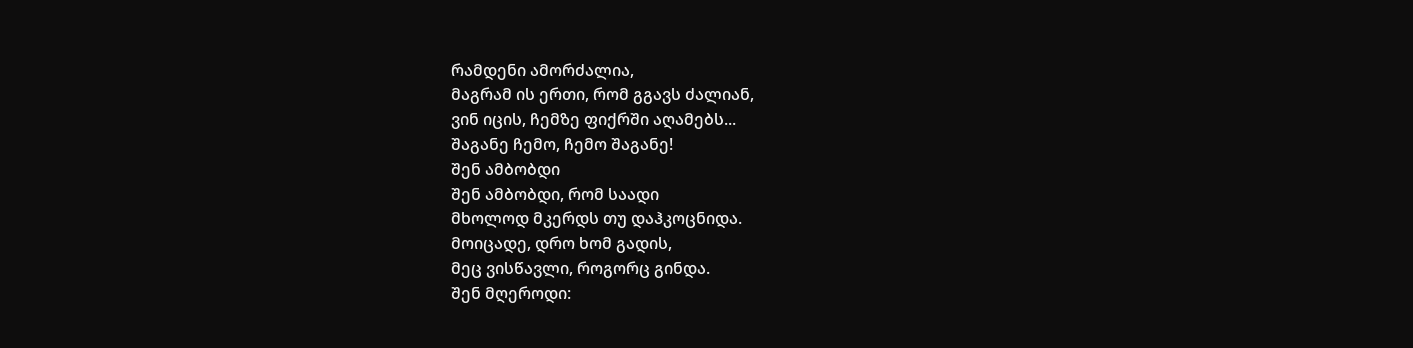რამდენი ამორძალია,
მაგრამ ის ერთი, რომ გგავს ძალიან,
ვინ იცის, ჩემზე ფიქრში აღამებს...
შაგანე ჩემო, ჩემო შაგანე!
შენ ამბობდი
შენ ამბობდი, რომ საადი
მხოლოდ მკერდს თუ დაჰკოცნიდა.
მოიცადე, დრო ხომ გადის,
მეც ვისწავლი, როგორც გინდა.
შენ მღეროდი: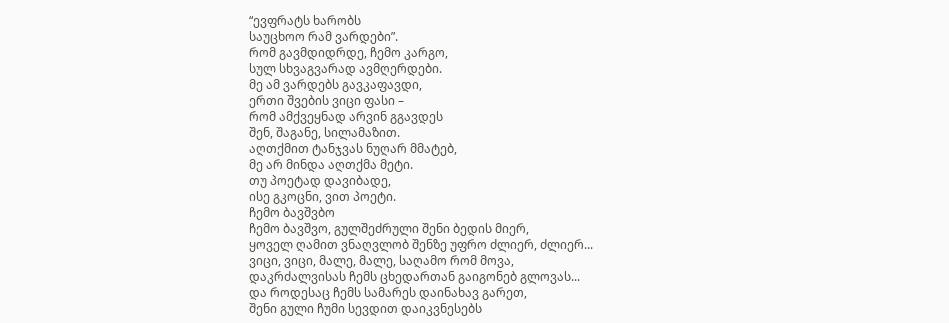“ევფრატს ხარობს
საუცხოო რამ ვარდები”.
რომ გავმდიდრდე, ჩემო კარგო,
სულ სხვაგვარად ავმღერდები.
მე ამ ვარდებს გავკაფავდი,
ერთი შვების ვიცი ფასი –
რომ ამქვეყნად არვინ გგავდეს
შენ, შაგანე, სილამაზით.
აღთქმით ტანჯვას ნუღარ მმატებ,
მე არ მინდა აღთქმა მეტი.
თუ პოეტად დავიბადე,
ისე გკოცნი, ვით პოეტი.
ჩემო ბავშვბო
ჩემო ბავშვო, გულშეძრული შენი ბედის მიერ,
ყოველ ღამით ვნაღვლობ შენზე უფრო ძლიერ, ძლიერ...
ვიცი, ვიცი, მალე, მალე, საღამო რომ მოვა,
დაკრძალვისას ჩემს ცხედართან გაიგონებ გლოვას...
და როდესაც ჩემს სამარეს დაინახავ გარეთ,
შენი გული ჩუმი სევდით დაიკვნესებს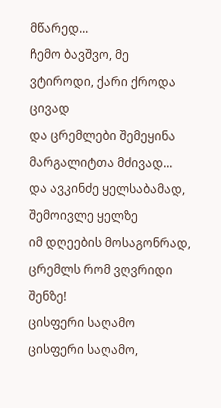მწარედ...
ჩემო ბავშვო, მე ვტიროდი, ქარი ქროდა ცივად
და ცრემლები შემეყინა მარგალიტთა მძივად...
და ავკინძე ყელსაბამად, შემოივლე ყელზე
იმ დღეების მოსაგონრად, ცრემლს რომ ვღვრიდი შენზე!
ცისფერი საღამო
ცისფერი საღამო,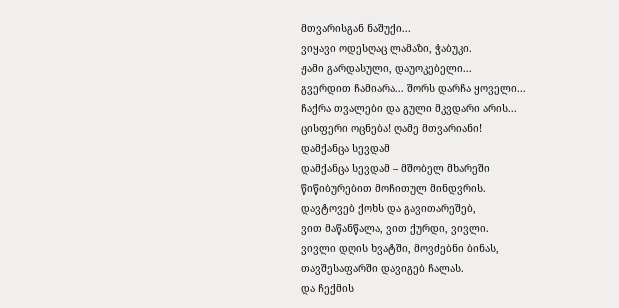მთვარისგან ნაშუქი...
ვიყავი ოდესღაც ლამაზი, ჭაბუკი.
ჟამი გარდასული, დაუოკებელი...
გვერდით ჩამიარა... შორს დარჩა ყოველი...
ჩაქრა თვალები და გული მკვდარი არის...
ცისფერი ოცნება! ღამე მთვარიანი!
დამქანცა სევდამ
დამქანცა სევდამ – მშობელ მხარეში
წიწიბურებით მოჩითულ მინდვრის.
დავტოვებ ქოხს და გავითარეშებ,
ვით მაწანწალა, ვით ქურდი, ვივლი.
ვივლი დღის ხვატში, მოვძებნი ბინას,
თავშესაფარში დავიგებ ჩალას.
და ჩექმის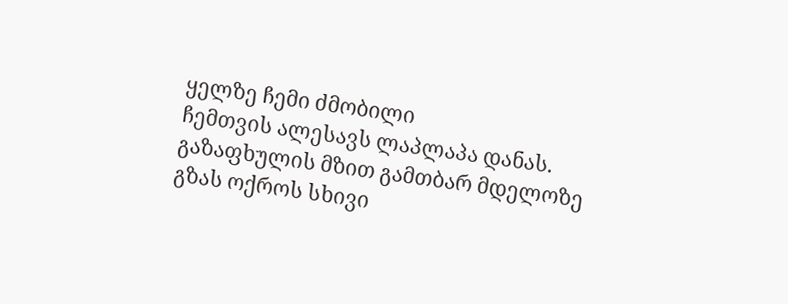ყელზე ჩემი ძმობილი
ჩემთვის ალესავს ლაპლაპა დანას.
გაზაფხულის მზით გამთბარ მდელოზე
გზას ოქროს სხივი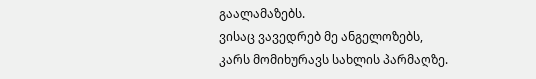გაალამაზებს.
ვისაც ვავედრებ მე ანგელოზებს,
კარს მომიხურავს სახლის პარმაღზე.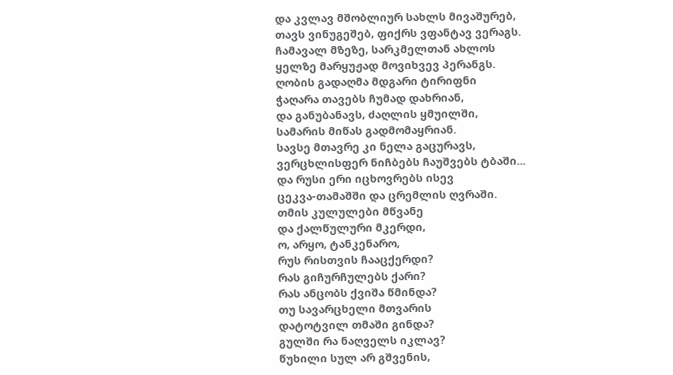და კვლავ მშობლიურ სახლს მივაშურებ,
თავს ვინუგეშებ, ფიქრს ვფანტავ ვერაგს.
ჩამავალ მზეზე, სარკმელთან ახლოს
ყელზე მარყუჟად მოვიხვევ პერანგს.
ღობის გადაღმა მდგარი ტირიფნი
ჭაღარა თავებს ჩუმად დახრიან,
და განუბანავს, ძაღლის ყმუილში,
სამარის მიწას გადმომაყრიან.
სავსე მთავრე კი ნელა გაცურავს,
ვერცხლისფერ ნიჩბებს ჩაუშვებს ტბაში...
და რუსი ერი იცხოვრებს ისევ
ცეკვა-თამაშში და ცრემლის ღვრაში.
თმის კულულები მწვანე
და ქალწულური მკერდი,
ო, არყო, ტანკენარო,
რუს რისთვის ჩააცქერდი?
რას გიჩურჩულებს ქარი?
რას ანცობს ქვიშა წმინდა?
თუ სავარცხელი მთვარის
დატოტვილ თმაში გინდა?
გულში რა ნაღველს იკლავ?
წუხილი სულ არ გშვენის,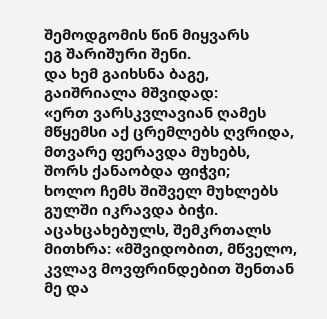შემოდგომის წინ მიყვარს
ეგ შარიშური შენი.
და ხემ გაიხსნა ბაგე,
გაიშრიალა მშვიდად:
«ერთ ვარსკვლავიან ღამეს
მწყემსი აქ ცრემლებს ღვრიდა,
მთვარე ფერავდა მუხებს,
შორს ქანაობდა ფიჭვი;
ხოლო ჩემს შიშველ მუხლებს
გულში იკრავდა ბიჭი.
აცახცახებულს, შემკრთალს
მითხრა: «მშვიდობით, მწველო,
კვლავ მოვფრინდებით შენთან
მე და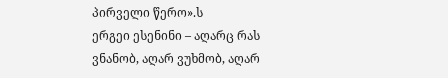პირველი წერო».ს
ერგეი ესენინი – აღარც რას ვნანობ, აღარ ვუხმობ, აღარ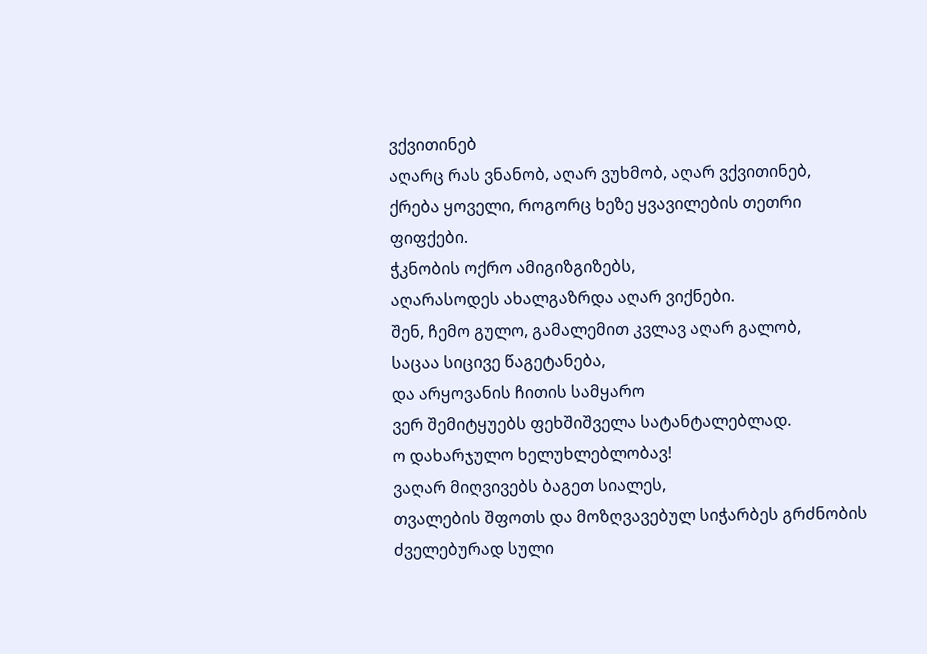ვქვითინებ
აღარც რას ვნანობ, აღარ ვუხმობ, აღარ ვქვითინებ,
ქრება ყოველი, როგორც ხეზე ყვავილების თეთრი ფიფქები.
ჭკნობის ოქრო ამიგიზგიზებს,
აღარასოდეს ახალგაზრდა აღარ ვიქნები.
შენ, ჩემო გულო, გამალემით კვლავ აღარ გალობ,
საცაა სიცივე წაგეტანება,
და არყოვანის ჩითის სამყარო
ვერ შემიტყუებს ფეხშიშველა სატანტალებლად.
ო დახარჯულო ხელუხლებლობავ!
ვაღარ მიღვივებს ბაგეთ სიალეს,
თვალების შფოთს და მოზღვავებულ სიჭარბეს გრძნობის
ძველებურად სული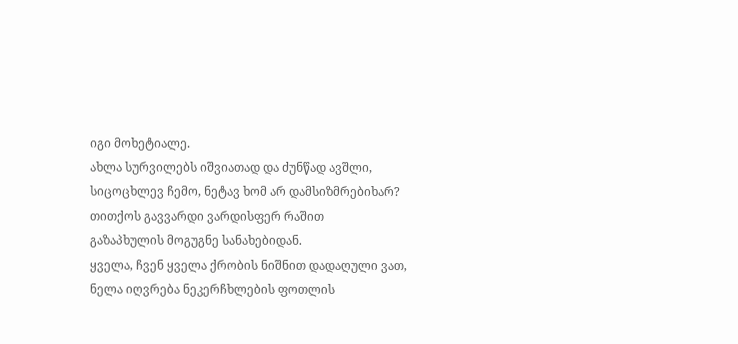იგი მოხეტიალე.
ახლა სურვილებს იშვიათად და ძუნწად ავშლი,
სიცოცხლევ ჩემო, ნეტავ ხომ არ დამსიზმრებიხარ?
თითქოს გავვარდი ვარდისფერ რაშით
გაზაპხულის მოგუგნე სანახებიდან.
ყველა, ჩვენ ყველა ქრობის ნიშნით დადაღული ვათ,
ნელა იღვრება ნეკერჩხლების ფოთლის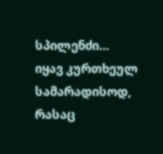სპილენძი…
იყავ კურთხეულ სამარადისოდ,
რასაც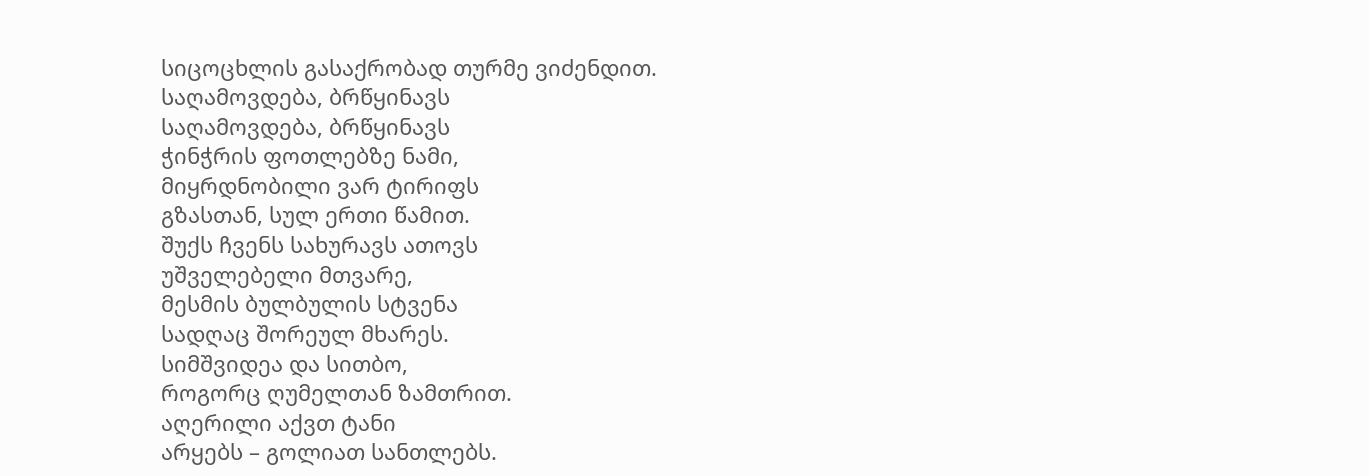სიცოცხლის გასაქრობად თურმე ვიძენდით.
საღამოვდება, ბრწყინავს
საღამოვდება, ბრწყინავს
ჭინჭრის ფოთლებზე ნამი,
მიყრდნობილი ვარ ტირიფს
გზასთან, სულ ერთი წამით.
შუქს ჩვენს სახურავს ათოვს
უშველებელი მთვარე,
მესმის ბულბულის სტვენა
სადღაც შორეულ მხარეს.
სიმშვიდეა და სითბო,
როგორც ღუმელთან ზამთრით.
აღერილი აქვთ ტანი
არყებს – გოლიათ სანთლებს.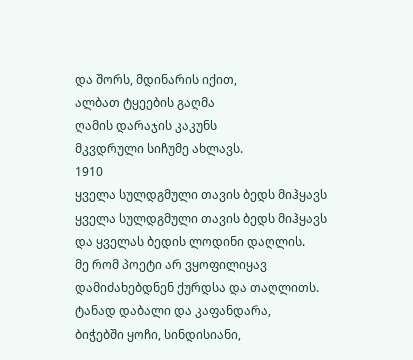და შორს, მდინარის იქით,
ალბათ ტყეების გაღმა
ღამის დარაჯის კაკუნს
მკვდრული სიჩუმე ახლავს.
1910
ყველა სულდგმული თავის ბედს მიჰყავს
ყველა სულდგმული თავის ბედს მიჰყავს
და ყველას ბედის ლოდინი დაღლის.
მე რომ პოეტი არ ვყოფილიყავ
დამიძახებდნენ ქურდსა და თაღლითს.
ტანად დაბალი და კაფანდარა,
ბიჭებში ყოჩი, სინდისიანი,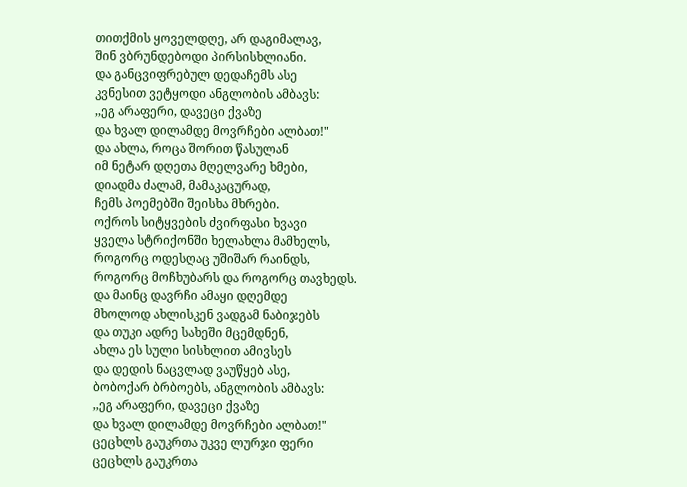თითქმის ყოველდღე, არ დაგიმალავ,
შინ ვბრუნდებოდი პირსისხლიანი.
და განცვიფრებულ დედაჩემს ასე
კვნესით ვეტყოდი ანგლობის ამბავს:
,,ეგ არაფერი, დავეცი ქვაზე
და ხვალ დილამდე მოვრჩები ალბათ!"
და ახლა, როცა შორით წასულან
იმ ნეტარ დღეთა მღელვარე ხმები,
დიადმა ძალამ, მამაკაცურად,
ჩემს პოემებში შეისხა მხრები.
ოქროს სიტყვების ძვირფასი ხვავი
ყველა სტრიქონში ხელახლა მამხელს,
როგორც ოდესღაც უშიშარ რაინდს,
როგორც მოჩხუბარს და როგორც თავხედს.
და მაინც დავრჩი ამაყი დღემდე
მხოლოდ ახლისკენ ვადგამ ნაბიჯებს
და თუკი ადრე სახეში მცემდნენ,
ახლა ეს სული სისხლით ამივსეს
და დედის ნაცვლად ვაუწყებ ასე,
ბობოქარ ბრბოებს, ანგლობის ამბავს:
,,ეგ არაფერი, დავეცი ქვაზე
და ხვალ დილამდე მოვრჩები ალბათ!"
ცეცხლს გაუკრთა უკვე ლურჯი ფერი
ცეცხლს გაუკრთა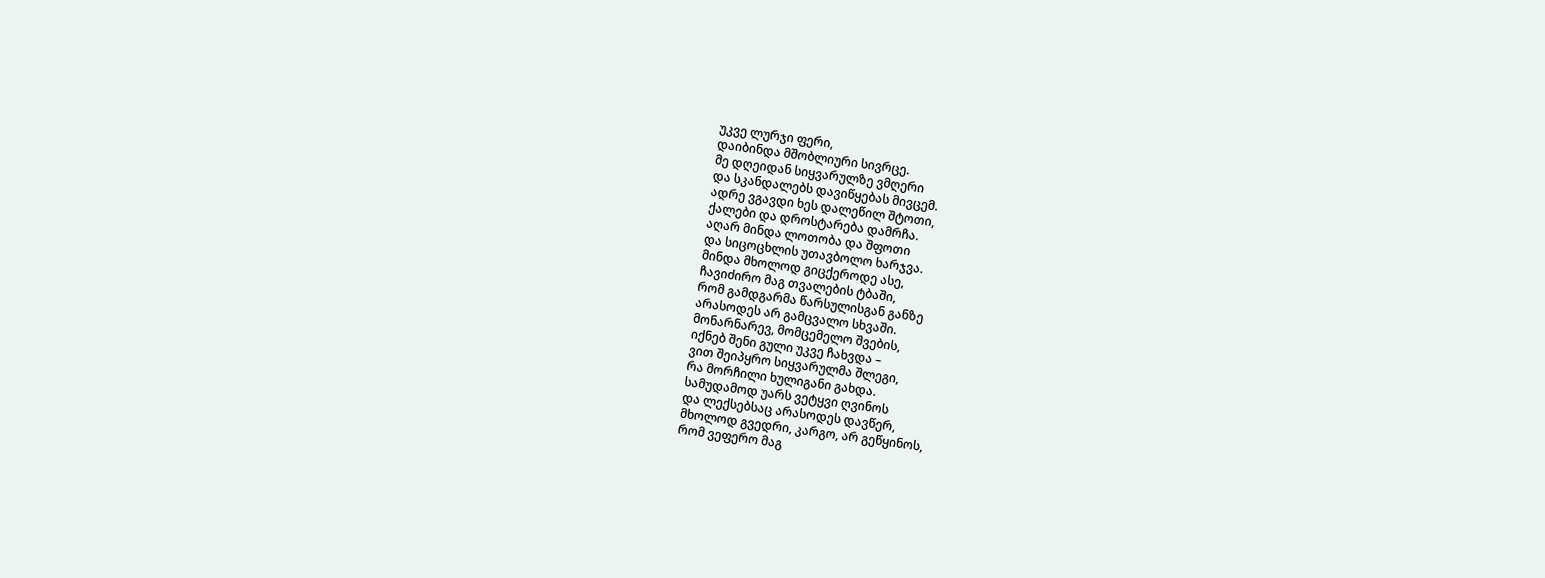უკვე ლურჯი ფერი,
დაიბინდა მშობლიური სივრცე.
მე დღეიდან სიყვარულზე ვმღერი
და სკანდალებს დავიწყებას მივცემ.
ადრე ვგავდი ხეს დალეწილ შტოთი,
ქალები და დროსტარება დამრჩა.
აღარ მინდა ლოთობა და შფოთი
და სიცოცხლის უთავბოლო ხარჯვა.
მინდა მხოლოდ გიცქეროდე ასე,
ჩავიძირო მაგ თვალების ტბაში,
რომ გამდგარმა წარსულისგან განზე
არასოდეს არ გამცვალო სხვაში.
მონარნარევ, მომცემელო შვების,
იქნებ შენი გული უკვე ჩახვდა –
ვით შეიპყრო სიყვარულმა შლეგი,
რა მორჩილი ხულიგანი გახდა.
სამუდამოდ უარს ვეტყვი ღვინოს
და ლექსებსაც არასოდეს დავწერ,
მხოლოდ გვედრი, კარგო, არ გეწყინოს,
რომ ვეფერო მაგ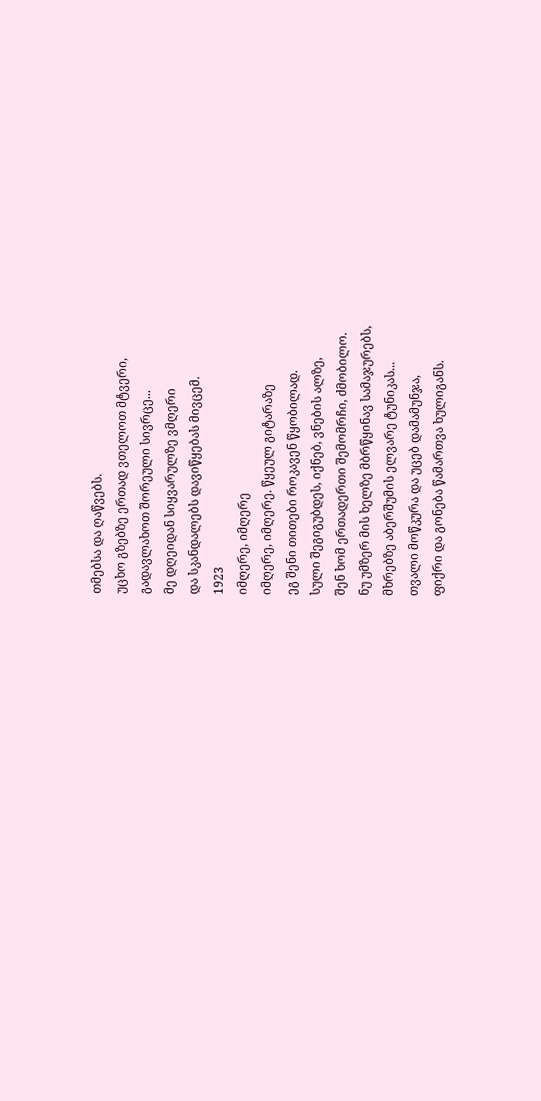თმებსა და ღაწვებს.
უცხო გზებზე ერთად ვთელოთ მტვერი,
გადავლახოთ შორეული სივრცე...
მე დღეიდან სიყვარულზე ვმღერი
და სკანდალებს დავიწყებას მივცემ.
1923
იმღერე, იმღერე
იმღერე, იმღერე. წყეულ გიტარაზე
ეგ შენი თითები როკავენ წყობილად.
სული შეგიგუბდეს, იქნებ, ვნების ალზე,
შენ ხომ ერთადერთი შემომრჩი, ძმობილო.
ნუ უმზერ მის ხელზე მბრწყინავ სამაჯურებს,
მხრებზე აბერშუმის ელვარე ტუნიკას...
თვალი მოწკურა და უცებ დამამუნჯა,
ფიქრი და გონება წამართვა ხულიგანს.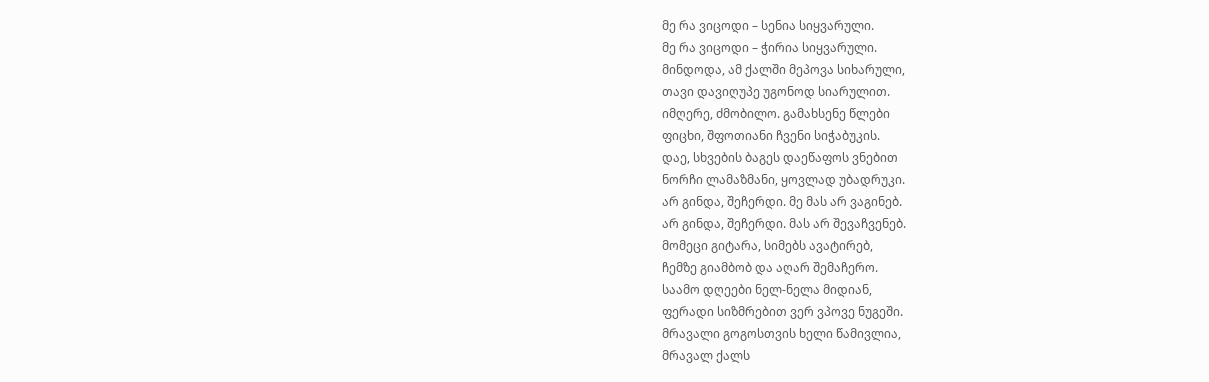მე რა ვიცოდი – სენია სიყვარული.
მე რა ვიცოდი – ჭირია სიყვარული.
მინდოდა, ამ ქალში მეპოვა სიხარული,
თავი დავიღუპე უგონოდ სიარულით.
იმღერე, ძმობილო. გამახსენე წლები
ფიცხი, შფოთიანი ჩვენი სიჭაბუკის.
დაე, სხვების ბაგეს დაეწაფოს ვნებით
ნორჩი ლამაზმანი, ყოვლად უბადრუკი.
არ გინდა, შეჩერდი. მე მას არ ვაგინებ.
არ გინდა, შეჩერდი. მას არ შევაჩვენებ.
მომეცი გიტარა, სიმებს ავატირებ,
ჩემზე გიამბობ და აღარ შემაჩერო.
საამო დღეები ნელ-ნელა მიდიან,
ფერადი სიზმრებით ვერ ვპოვე ნუგეში.
მრავალი გოგოსთვის ხელი წამივლია,
მრავალ ქალს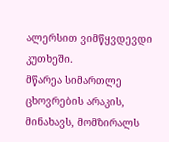ალერსით ვიმწყვდევდი კუთხეში.
მწარეა სიმართლე ცხოვრების არაკის,
მინახავს, მომზირალს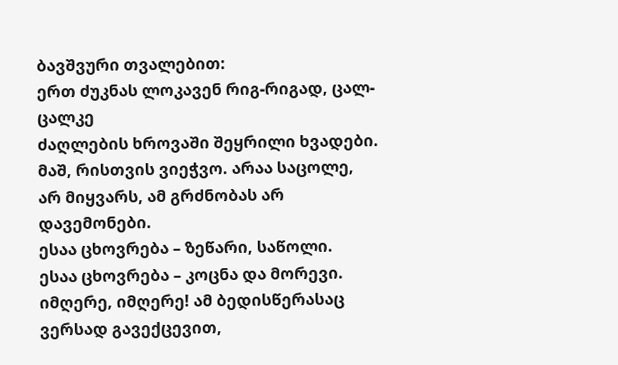ბავშვური თვალებით:
ერთ ძუკნას ლოკავენ რიგ-რიგად, ცალ-ცალკე
ძაღლების ხროვაში შეყრილი ხვადები.
მაშ, რისთვის ვიეჭვო. არაა საცოლე,
არ მიყვარს, ამ გრძნობას არ დავემონები.
ესაა ცხოვრება – ზეწარი, საწოლი.
ესაა ცხოვრება – კოცნა და მორევი.
იმღერე, იმღერე! ამ ბედისწერასაც
ვერსად გავექცევით,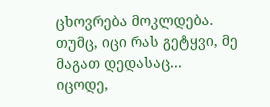ცხოვრება მოკლდება.
თუმც, იცი რას გეტყვი, მე მაგათ დედასაც...
იცოდე,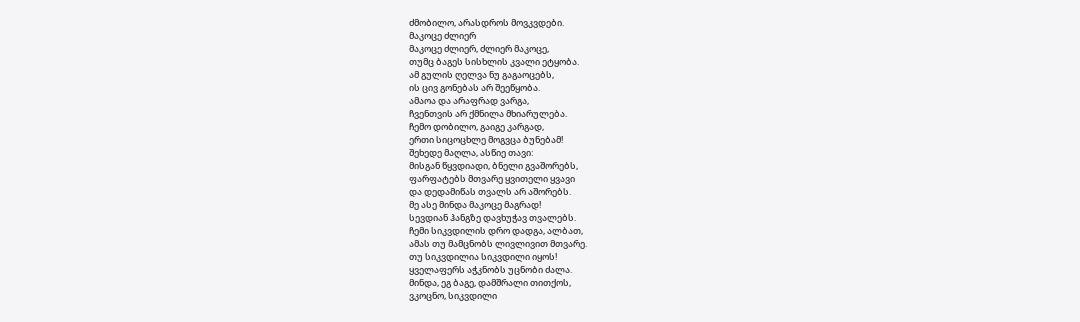ძმობილო, არასდროს მოვკვდები.
მაკოცე ძლიერ
მაკოცე ძლიერ, ძლიერ მაკოცე,
თუმც ბაგეს სისხლის კვალი ეტყობა.
ამ გულის ღელვა ნუ გაგაოცებს,
ის ცივ გონებას არ შეეწყობა.
ამაოა და არაფრად ვარგა,
ჩვენთვის არ ქმნილა მხიარულება.
ჩემო დობილო, გაიგე კარგად,
ერთი სიცოცხლე მოგვცა ბუნებამ!
შეხედე მაღლა, ასწიე თავი:
მისგან წყვდიადი, ბნელი გვაშორებს,
ფარფატებს მთვარე ყვითელი ყვავი
და დედამიწას თვალს არ აშორებს.
მე ასე მინდა მაკოცე მაგრად!
სევდიან ჰანგზე დავხუჭავ თვალებს.
ჩემი სიკვდილის დრო დადგა, ალბათ,
ამას თუ მამცნობს ლივლივით მთვარე.
თუ სიკვდილია სიკვდილი იყოს!
ყველაფერს აჭკნობს უცნობი ძალა.
მინდა, ეგ ბაგე, დამშრალი თითქოს,
ვკოცნო, სიკვდილი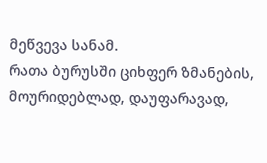მეწვევა სანამ.
რათა ბურუსში ციხფერ ზმანების,
მოურიდებლად, დაუფარავად,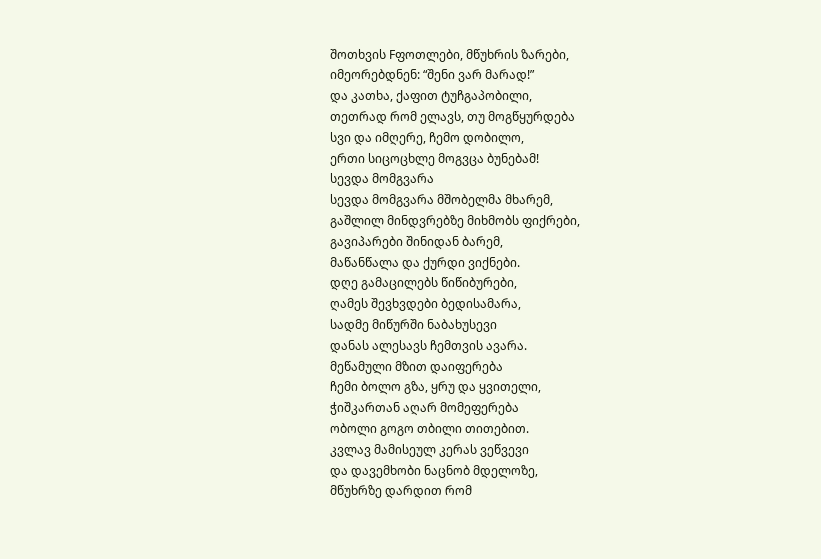შოთხვის Fფოთლები, მწუხრის ზარები,
იმეორებდნენ: “შენი ვარ მარად!”
და კათხა, ქაფით ტუჩგაპობილი,
თეთრად რომ ელავს, თუ მოგწყურდება
სვი და იმღერე, ჩემო დობილო,
ერთი სიცოცხლე მოგვცა ბუნებამ!
სევდა მომგვარა
სევდა მომგვარა მშობელმა მხარემ,
გაშლილ მინდვრებზე მიხმობს ფიქრები,
გავიპარები შინიდან ბარემ,
მაწანწალა და ქურდი ვიქნები.
დღე გამაცილებს წიწიბურები,
ღამეს შევხვდები ბედისამარა,
სადმე მიწურში ნაბახუსევი
დანას ალესავს ჩემთვის ავარა.
მეწამული მზით დაიფერება
ჩემი ბოლო გზა, ყრუ და ყვითელი,
ჭიშკართან აღარ მომეფერება
ობოლი გოგო თბილი თითებით.
კვლავ მამისეულ კერას ვეწვევი
და დავემხობი ნაცნობ მდელოზე,
მწუხრზე დარდით რომ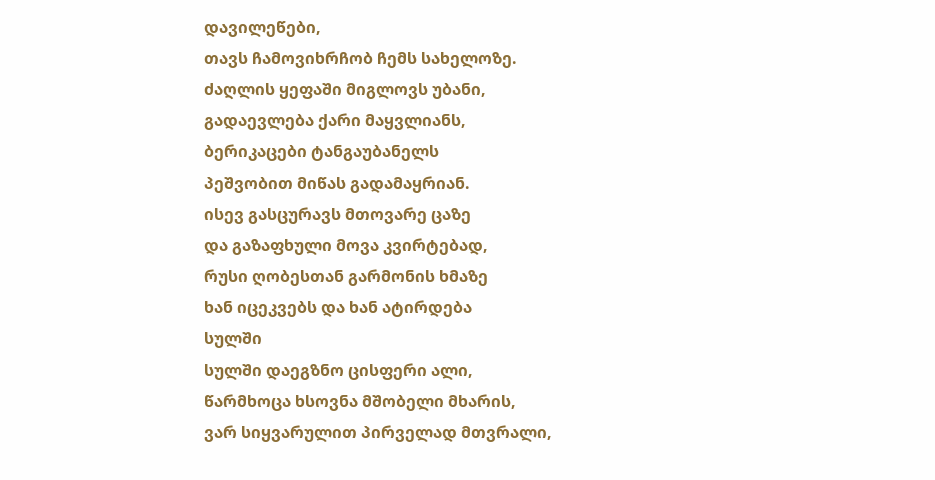დავილეწები,
თავს ჩამოვიხრჩობ ჩემს სახელოზე.
ძაღლის ყეფაში მიგლოვს უბანი,
გადაევლება ქარი მაყვლიანს,
ბერიკაცები ტანგაუბანელს
პეშვობით მიწას გადამაყრიან.
ისევ გასცურავს მთოვარე ცაზე
და გაზაფხული მოვა კვირტებად,
რუსი ღობესთან გარმონის ხმაზე
ხან იცეკვებს და ხან ატირდება
სულში
სულში დაეგზნო ცისფერი ალი,
წარმხოცა ხსოვნა მშობელი მხარის,
ვარ სიყვარულით პირველად მთვრალი,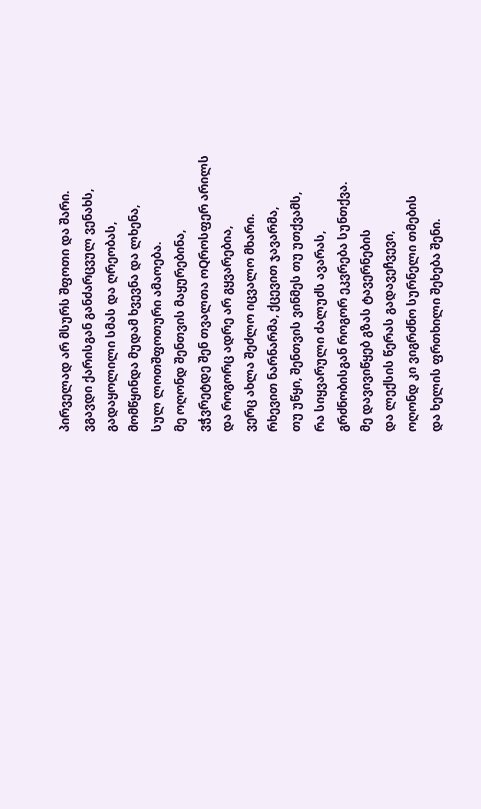პირველად არ მსურს შფოთი და შარი.
ვგავდი ქარისგან განძარცვულ ვენახს,
გადაყოლილი სმას და ღრეობას,
მომწყინდა მუდამ ხვევნა და ლხენა,
სულ ლოთშფოთური ამაოება.
მე ოღონდ შენთვის მაყურებინა,
ვჭვრეტდე შენ თვალთა ოQროსფერ არილს
და როგორც ადრე არ გყვარებია,
ვერც ახლა შეძლო იცვალო მხარი.
რხევით ნარნარმა, ქცევით ჯავარმა,
თუ უწყი, შენთვის ვინმეს თუ უთქვამს,
რა სიყვარული ძალუძს ავარას,
გრძნობისგან როგორ ეკვრება სუნთქვა.
მე დავივიწყებ გზას ტავერნების
და ლექსის წერას გადავეჩვევი,
ოღონდ კი ვიგრძნო სურნელი თმების
და ხელის ფრთხილი შეხება შენი.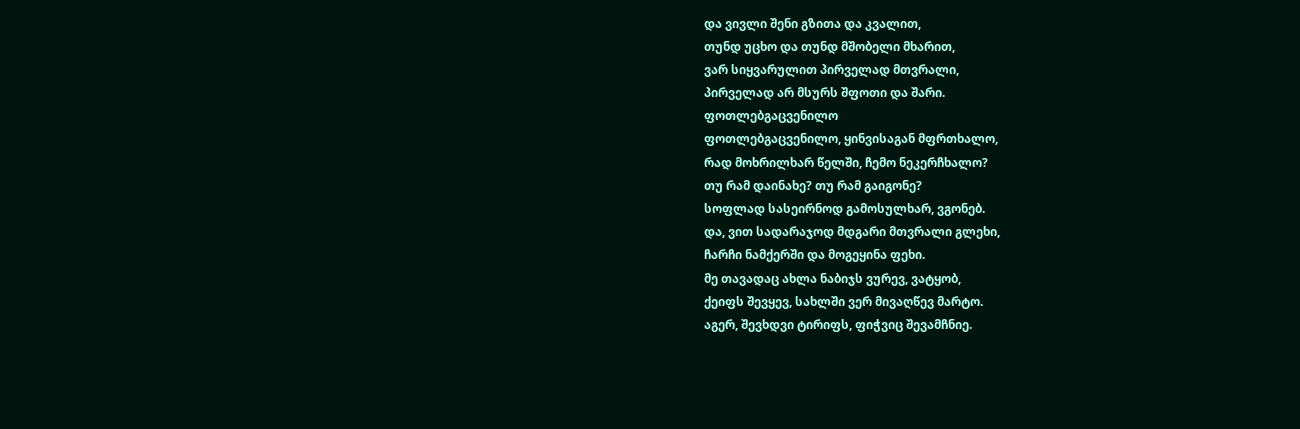და ვივლი შენი გზითა და კვალით,
თუნდ უცხო და თუნდ მშობელი მხარით,
ვარ სიყვარულით პირველად მთვრალი,
პირველად არ მსურს შფოთი და შარი.
ფოთლებგაცვენილო
ფოთლებგაცვენილო, ყინვისაგან მფრთხალო,
რად მოხრილხარ წელში, ჩემო ნეკერჩხალო?
თუ რამ დაინახე? თუ რამ გაიგონე?
სოფლად სასეირნოდ გამოსულხარ, ვგონებ.
და, ვით სადარაჯოდ მდგარი მთვრალი გლეხი,
ჩარჩი ნამქერში და მოგეყინა ფეხი.
მე თავადაც ახლა ნაბიჯს ვურევ, ვატყობ,
ქეიფს შევყევ, სახლში ვერ მივაღწევ მარტო.
აგერ, შევხდვი ტირიფს, ფიჭვიც შევამჩნიე.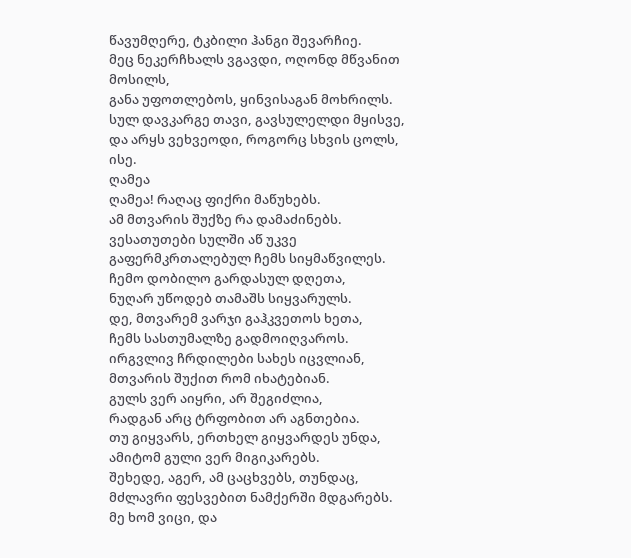წავუმღერე, ტკბილი ჰანგი შევარჩიე.
მეც ნეკერჩხალს ვგავდი, ოღონდ მწვანით მოსილს,
განა უფოთლებოს, ყინვისაგან მოხრილს.
სულ დავკარგე თავი, გავსულელდი მყისვე,
და არყს ვეხვეოდი, როგორც სხვის ცოლს, ისე.
ღამეა
ღამეა! რაღაც ფიქრი მაწუხებს.
ამ მთვარის შუქზე რა დამაძინებს.
ვესათუთები სულში აწ უკვე
გაფერმკრთალებულ ჩემს სიყმაწვილეს.
ჩემო დობილო გარდასულ დღეთა,
ნუღარ უწოდებ თამაშს სიყვარულს.
დე, მთვარემ ვარჯი გაჰკვეთოს ხეთა,
ჩემს სასთუმალზე გადმოიღვაროს.
ირგვლივ ჩრდილები სახეს იცვლიან,
მთვარის შუქით რომ იხატებიან.
გულს ვერ აიყრი, არ შეგიძლია,
რადგან არც ტრფობით არ აგნთებია.
თუ გიყვარს, ერთხელ გიყვარდეს უნდა,
ამიტომ გული ვერ მიგიკარებს.
შეხედე, აგერ, ამ ცაცხვებს, თუნდაც,
მძლავრი ფესვებით ნამქერში მდგარებს.
მე ხომ ვიცი, და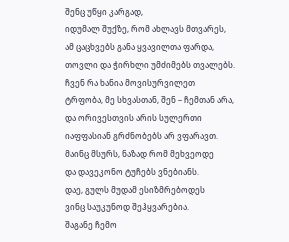შენც უწყი კარგად,
იდუმალ შუქზე, რომ ახლავს მთვარეს,
ამ ცაცხვებს განა ყვავილთა ფარდა,
თოვლი და ჭირხლი უმძიმებს თვალებს.
ჩვენ რა ხანია მოვისურვილეთ
ტრფობა, მე სხვასთან, შენ – ჩემთან არა,
და ორივესთვის არის სულერთი
იაფფასიან გრძნობებს არ ვფარავთ.
მაინც მსურს, ნაზად რომ მეხვეოდე
და დავეკონო ტუჩებს ვნებიანს.
დაე, გულს მუდამ ესიზმრებოდეს
ვინც საუკუნოდ შეჰყვარებია.
შაგანე ჩემო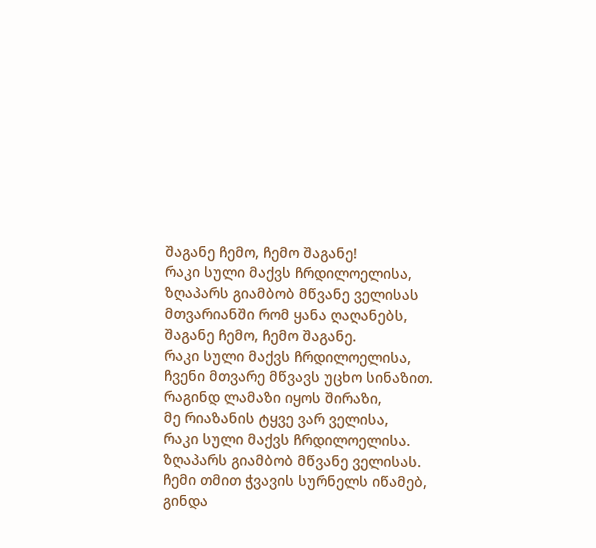შაგანე ჩემო, ჩემო შაგანე!
რაკი სული მაქვს ჩრდილოელისა,
ზღაპარს გიამბობ მწვანე ველისას
მთვარიანში რომ ყანა ღაღანებს,
შაგანე ჩემო, ჩემო შაგანე.
რაკი სული მაქვს ჩრდილოელისა,
ჩვენი მთვარე მწვავს უცხო სინაზით.
რაგინდ ლამაზი იყოს შირაზი,
მე რიაზანის ტყვე ვარ ველისა,
რაკი სული მაქვს ჩრდილოელისა.
ზღაპარს გიამბობ მწვანე ველისას.
ჩემი თმით ჭვავის სურნელს იწამებ,
გინდა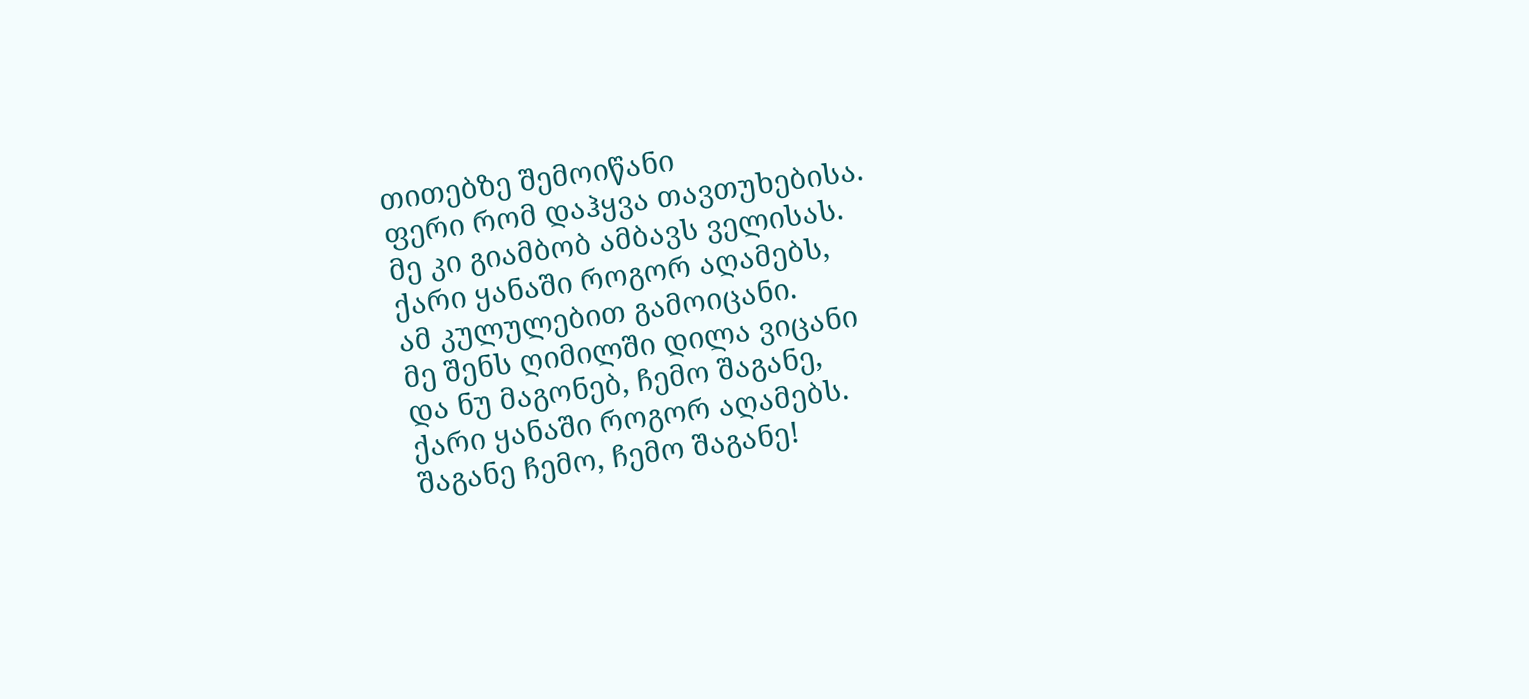თითებზე შემოიწანი
ფერი რომ დაჰყვა თავთუხებისა.
მე კი გიამბობ ამბავს ველისას.
ქარი ყანაში როგორ აღამებს,
ამ კულულებით გამოიცანი.
მე შენს ღიმილში დილა ვიცანი
და ნუ მაგონებ, ჩემო შაგანე,
ქარი ყანაში როგორ აღამებს.
შაგანე ჩემო, ჩემო შაგანე!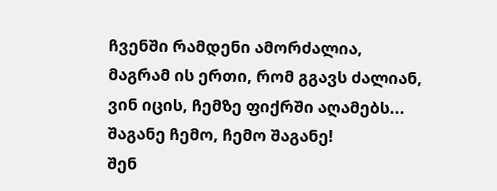ჩვენში რამდენი ამორძალია,
მაგრამ ის ერთი, რომ გგავს ძალიან,
ვინ იცის, ჩემზე ფიქრში აღამებს...
შაგანე ჩემო, ჩემო შაგანე!
შენ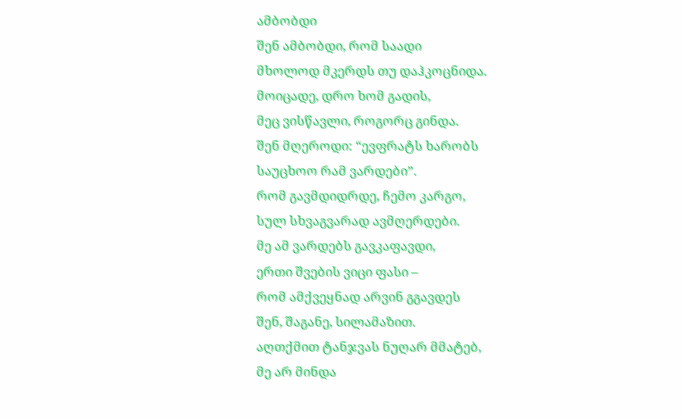ამბობდი
შენ ამბობდი, რომ საადი
მხოლოდ მკერდს თუ დაჰკოცნიდა.
მოიცადე, დრო ხომ გადის,
მეც ვისწავლი, როგორც გინდა.
შენ მღეროდი: “ევფრატს ხარობს
საუცხოო რამ ვარდები”.
რომ გავმდიდრდე, ჩემო კარგო,
სულ სხვაგვარად ავმღერდები.
მე ამ ვარდებს გავკაფავდი,
ერთი შვების ვიცი ფასი –
რომ ამქვეყნად არვინ გგავდეს
შენ, შაგანე, სილამაზით.
აღთქმით ტანჯვას ნუღარ მმატებ,
მე არ მინდა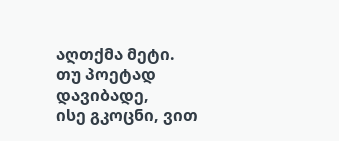აღთქმა მეტი.
თუ პოეტად დავიბადე,
ისე გკოცნი, ვით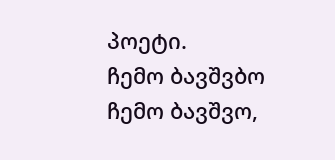პოეტი.
ჩემო ბავშვბო
ჩემო ბავშვო,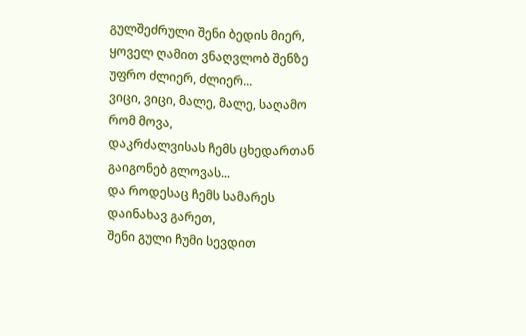გულშეძრული შენი ბედის მიერ,
ყოველ ღამით ვნაღვლობ შენზე უფრო ძლიერ, ძლიერ...
ვიცი, ვიცი, მალე, მალე, საღამო რომ მოვა,
დაკრძალვისას ჩემს ცხედართან გაიგონებ გლოვას...
და როდესაც ჩემს სამარეს დაინახავ გარეთ,
შენი გული ჩუმი სევდით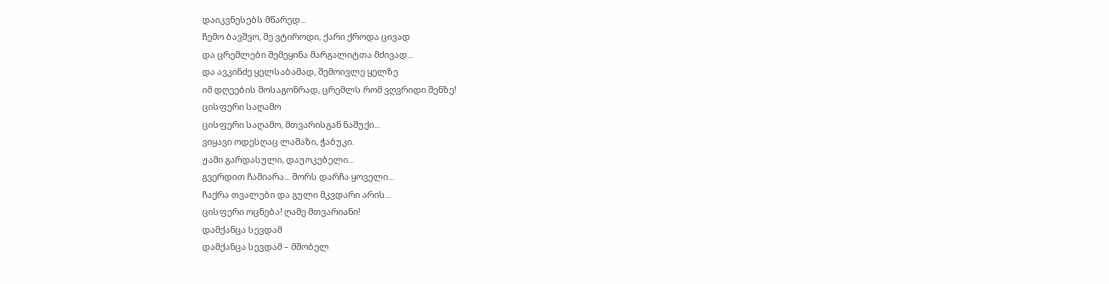დაიკვნესებს მწარედ...
ჩემო ბავშვო, მე ვტიროდი, ქარი ქროდა ცივად
და ცრემლები შემეყინა მარგალიტთა მძივად...
და ავკინძე ყელსაბამად, შემოივლე ყელზე
იმ დღეების მოსაგონრად, ცრემლს რომ ვღვრიდი შენზე!
ცისფერი საღამო
ცისფერი საღამო, მთვარისგან ნაშუქი...
ვიყავი ოდესღაც ლამაზი, ჭაბუკი.
ჟამი გარდასული, დაუოკებელი...
გვერდით ჩამიარა... შორს დარჩა ყოველი...
ჩაქრა თვალები და გული მკვდარი არის...
ცისფერი ოცნება! ღამე მთვარიანი!
დამქანცა სევდამ
დამქანცა სევდამ – მშობელ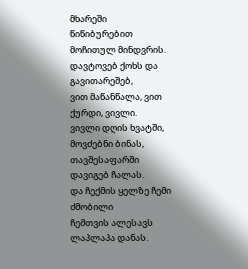მხარეში
წიწიბურებით მოჩითულ მინდვრის.
დავტოვებ ქოხს და გავითარეშებ,
ვით მაწანწალა, ვით ქურდი, ვივლი.
ვივლი დღის ხვატში, მოვძებნი ბინას,
თავშესაფარში დავიგებ ჩალას.
და ჩექმის ყელზე ჩემი ძმობილი
ჩემთვის ალესავს ლაპლაპა დანას.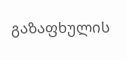გაზაფხულის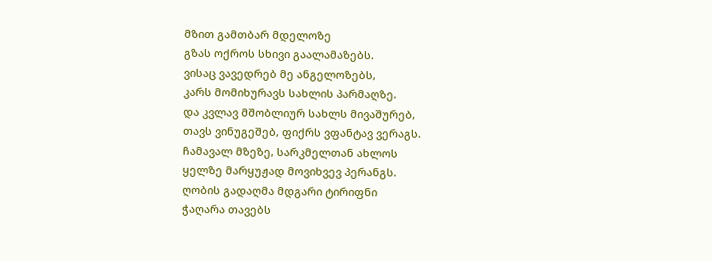მზით გამთბარ მდელოზე
გზას ოქროს სხივი გაალამაზებს.
ვისაც ვავედრებ მე ანგელოზებს,
კარს მომიხურავს სახლის პარმაღზე.
და კვლავ მშობლიურ სახლს მივაშურებ,
თავს ვინუგეშებ, ფიქრს ვფანტავ ვერაგს.
ჩამავალ მზეზე, სარკმელთან ახლოს
ყელზე მარყუჟად მოვიხვევ პერანგს.
ღობის გადაღმა მდგარი ტირიფნი
ჭაღარა თავებს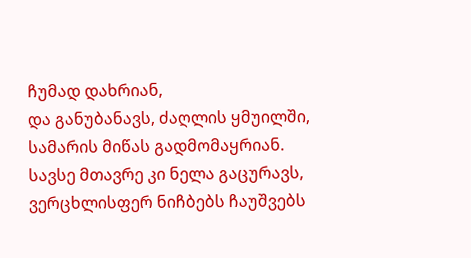ჩუმად დახრიან,
და განუბანავს, ძაღლის ყმუილში,
სამარის მიწას გადმომაყრიან.
სავსე მთავრე კი ნელა გაცურავს,
ვერცხლისფერ ნიჩბებს ჩაუშვებს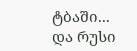ტბაში...
და რუსი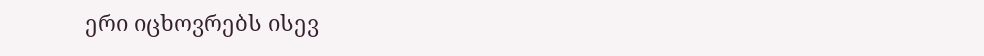ერი იცხოვრებს ისევ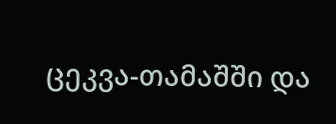ცეკვა-თამაშში და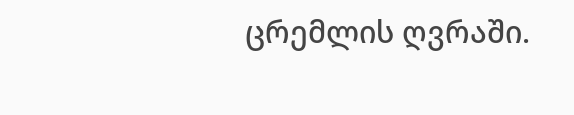ცრემლის ღვრაში.